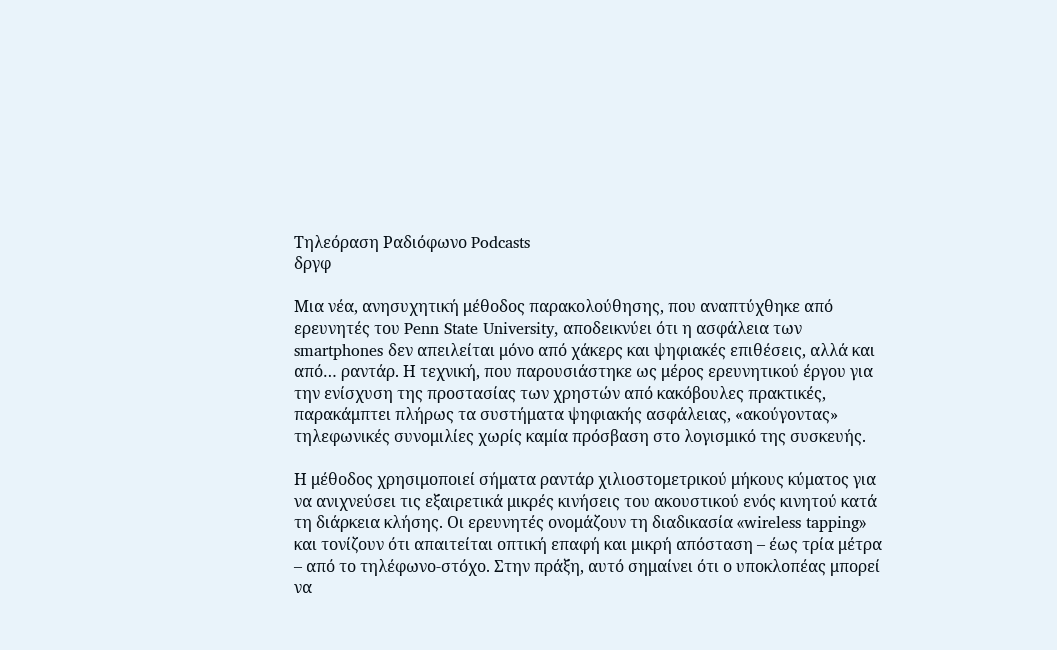Τηλεόραση Ραδιόφωνο Podcasts
δργφ

Μια νέα, ανησυχητική μέθοδος παρακολούθησης, που αναπτύχθηκε από ερευνητές του Penn State University, αποδεικνύει ότι η ασφάλεια των smartphones δεν απειλείται μόνο από χάκερς και ψηφιακές επιθέσεις, αλλά και από… ραντάρ. Η τεχνική, που παρουσιάστηκε ως μέρος ερευνητικού έργου για την ενίσχυση της προστασίας των χρηστών από κακόβουλες πρακτικές, παρακάμπτει πλήρως τα συστήματα ψηφιακής ασφάλειας, «ακούγοντας» τηλεφωνικές συνομιλίες χωρίς καμία πρόσβαση στο λογισμικό της συσκευής.

Η μέθοδος χρησιμοποιεί σήματα ραντάρ χιλιοστομετρικού μήκους κύματος για να ανιχνεύσει τις εξαιρετικά μικρές κινήσεις του ακουστικού ενός κινητού κατά τη διάρκεια κλήσης. Οι ερευνητές ονομάζουν τη διαδικασία «wireless tapping» και τονίζουν ότι απαιτείται οπτική επαφή και μικρή απόσταση – έως τρία μέτρα – από το τηλέφωνο-στόχο. Στην πράξη, αυτό σημαίνει ότι ο υποκλοπέας μπορεί να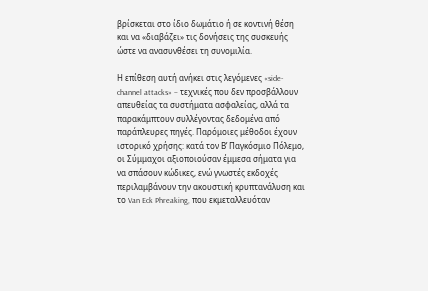βρίσκεται στο ίδιο δωμάτιο ή σε κοντινή θέση και να «διαβάζει» τις δονήσεις της συσκευής ώστε να ανασυνθέσει τη συνομιλία.

Η επίθεση αυτή ανήκει στις λεγόμενες «side-channel attacks» – τεχνικές που δεν προσβάλλουν απευθείας τα συστήματα ασφαλείας, αλλά τα παρακάμπτουν συλλέγοντας δεδομένα από παράπλευρες πηγές. Παρόμοιες μέθοδοι έχουν ιστορικό χρήσης: κατά τον Β’ Παγκόσμιο Πόλεμο, οι Σύμμαχοι αξιοποιούσαν έμμεσα σήματα για να σπάσουν κώδικες, ενώ γνωστές εκδοχές περιλαμβάνουν την ακουστική κρυπτανάλυση και το Van Eck Phreaking, που εκμεταλλευόταν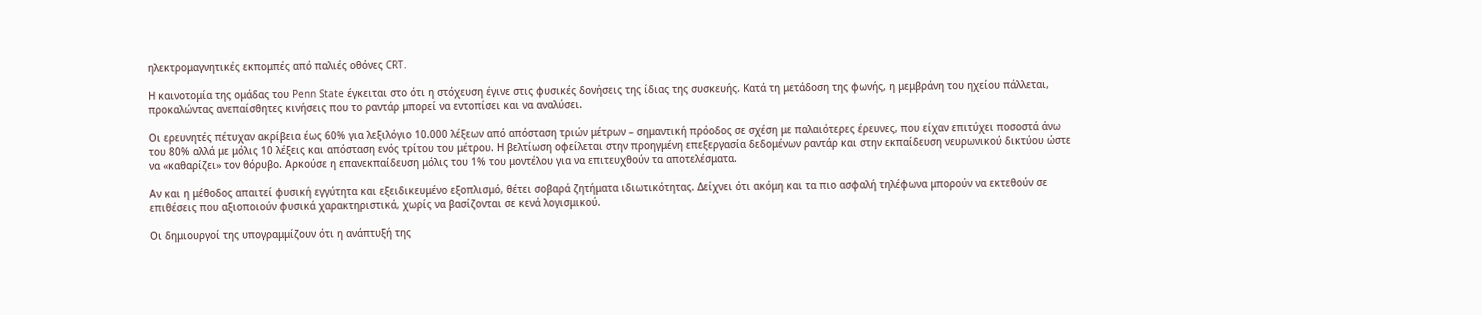ηλεκτρομαγνητικές εκπομπές από παλιές οθόνες CRT.

Η καινοτομία της ομάδας του Penn State έγκειται στο ότι η στόχευση έγινε στις φυσικές δονήσεις της ίδιας της συσκευής. Κατά τη μετάδοση της φωνής, η μεμβράνη του ηχείου πάλλεται, προκαλώντας ανεπαίσθητες κινήσεις που το ραντάρ μπορεί να εντοπίσει και να αναλύσει.

Οι ερευνητές πέτυχαν ακρίβεια έως 60% για λεξιλόγιο 10.000 λέξεων από απόσταση τριών μέτρων – σημαντική πρόοδος σε σχέση με παλαιότερες έρευνες, που είχαν επιτύχει ποσοστά άνω του 80% αλλά με μόλις 10 λέξεις και απόσταση ενός τρίτου του μέτρου. Η βελτίωση οφείλεται στην προηγμένη επεξεργασία δεδομένων ραντάρ και στην εκπαίδευση νευρωνικού δικτύου ώστε να «καθαρίζει» τον θόρυβο. Αρκούσε η επανεκπαίδευση μόλις του 1% του μοντέλου για να επιτευχθούν τα αποτελέσματα.

Αν και η μέθοδος απαιτεί φυσική εγγύτητα και εξειδικευμένο εξοπλισμό, θέτει σοβαρά ζητήματα ιδιωτικότητας. Δείχνει ότι ακόμη και τα πιο ασφαλή τηλέφωνα μπορούν να εκτεθούν σε επιθέσεις που αξιοποιούν φυσικά χαρακτηριστικά, χωρίς να βασίζονται σε κενά λογισμικού.

Οι δημιουργοί της υπογραμμίζουν ότι η ανάπτυξή της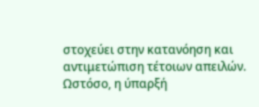στοχεύει στην κατανόηση και αντιμετώπιση τέτοιων απειλών. Ωστόσο, η ύπαρξή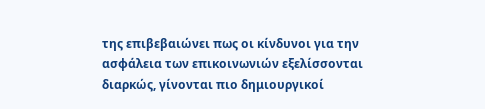της επιβεβαιώνει πως οι κίνδυνοι για την ασφάλεια των επικοινωνιών εξελίσσονται διαρκώς, γίνονται πιο δημιουργικοί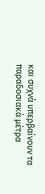και συχνά υπερβαίνουν τα παραδοσιακά μέτρα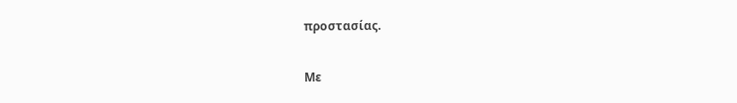προστασίας.

Με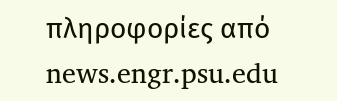πληροφορίες από news.engr.psu.edu